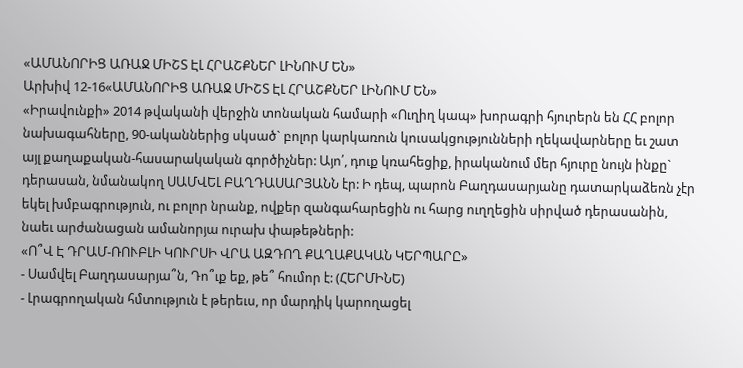«ԱՄԱՆՈՐԻՑ ԱՌԱՋ ՄԻՇՏ ԷԼ ՀՐԱՇՔՆԵՐ ԼԻՆՈՒՄ ԵՆ»
Արխիվ 12-16«ԱՄԱՆՈՐԻՑ ԱՌԱՋ ՄԻՇՏ ԷԼ ՀՐԱՇՔՆԵՐ ԼԻՆՈՒՄ ԵՆ»
«Իրավունքի» 2014 թվականի վերջին տոնական համարի «Ուղիղ կապ» խորագրի հյուրերն են ՀՀ բոլոր նախագահները, 90-ականներից սկսած` բոլոր կարկառուն կուսակցությունների ղեկավարները եւ շատ այլ քաղաքական-հասարակական գործիչներ: Այո՛, դուք կռահեցիք, իրականում մեր հյուրը նույն ինքը` դերասան, նմանակող ՍԱՄՎԵԼ ԲԱՂԴԱՍԱՐՅԱՆՆ էր: Ի դեպ, պարոն Բաղդասարյանը դատարկաձեռն չէր եկել խմբագրություն, ու բոլոր նրանք, ովքեր զանգահարեցին ու հարց ուղղեցին սիրված դերասանին, նաեւ արժանացան ամանորյա ուրախ փաթեթների:
«Ո՞Վ Է ԴՐԱՄ-ՌՈՒԲԼԻ ԿՈՒՐՍԻ ՎՐԱ ԱԶԴՈՂ ՔԱՂԱՔԱԿԱՆ ԿԵՐՊԱՐԸ»
- Սամվել Բաղդասարյա՞ն, Դո՞ւք եք, թե՞ հումոր է: (ՀԵՐՄԻՆԵ)
- Լրագրողական հմտություն է թերեւս, որ մարդիկ կարողացել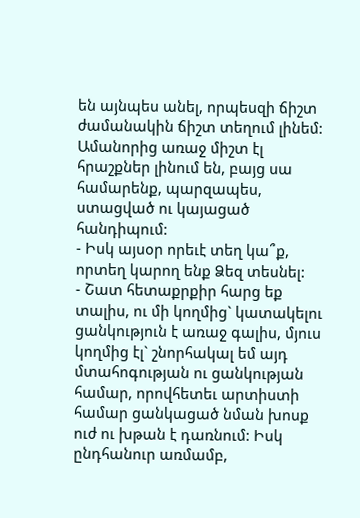են այնպես անել, որպեսզի ճիշտ ժամանակին ճիշտ տեղում լինեմ: Ամանորից առաջ միշտ էլ հրաշքներ լինում են, բայց սա համարենք, պարզապես, ստացված ու կայացած հանդիպում:
- Իսկ այսօր որեւէ տեղ կա՞ք, որտեղ կարող ենք Ձեզ տեսնել:
- Շատ հետաքրքիր հարց եք տալիս, ու մի կողմից` կատակելու ցանկություն է առաջ գալիս, մյուս կողմից էլ` շնորհակալ եմ այդ մտահոգության ու ցանկության համար, որովհետեւ արտիստի համար ցանկացած նման խոսք ուժ ու խթան է դառնում: Իսկ ընդհանուր առմամբ,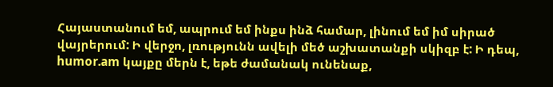Հայաստանում եմ, ապրում եմ ինքս ինձ համար, լինում եմ իմ սիրած վայրերում: Ի վերջո, լռությունն ավելի մեծ աշխատանքի սկիզբ է: Ի դեպ, humor.am կայքը մերն է, եթե ժամանակ ունենաք,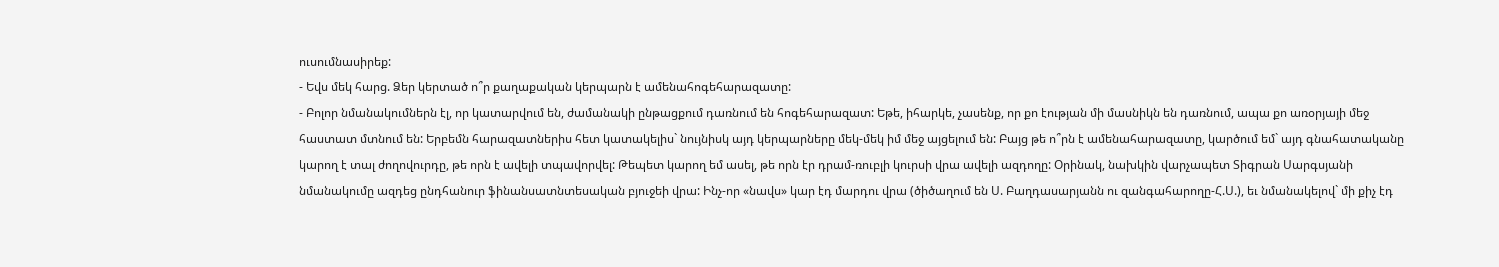ուսումնասիրեք:
- Եվս մեկ հարց. Ձեր կերտած ո՞ր քաղաքական կերպարն է ամենահոգեհարազատը:
- Բոլոր նմանակումներն էլ, որ կատարվում են, ժամանակի ընթացքում դառնում են հոգեհարազատ: Եթե, իհարկե, չասենք, որ քո էության մի մասնիկն են դառնում, ապա քո առօրյայի մեջ հաստատ մտնում են: Երբեմն հարազատներիս հետ կատակելիս` նույնիսկ այդ կերպարները մեկ-մեկ իմ մեջ այցելում են: Բայց թե ո՞րն է ամենահարազատը, կարծում եմ` այդ գնահատականը կարող է տալ ժողովուրդը, թե որն է ավելի տպավորվել: Թեպետ կարող եմ ասել, թե որն էր դրամ-ռուբլի կուրսի վրա ավելի ազդողը: Օրինակ, նախկին վարչապետ Տիգրան Սարգսյանի նմանակումը ազդեց ընդհանուր ֆինանսատնտեսական բյուջեի վրա: Ինչ-որ «նավս» կար էդ մարդու վրա (ծիծաղում են Ս. Բաղդասարյանն ու զանգահարողը-Հ.Ս.), եւ նմանակելով` մի քիչ էդ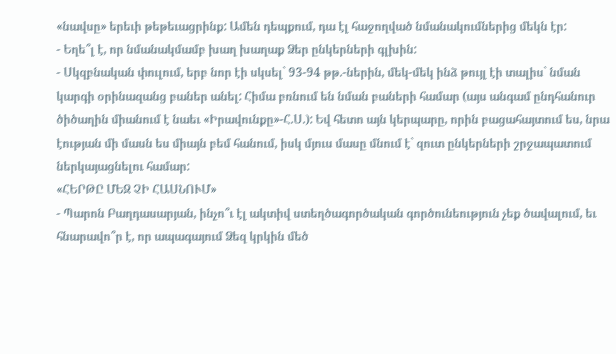«նավսը» երեւի թեթեւացրինք: Ամեն դեպքում, դա էլ հաջողված նմանակումներից մեկն էր:
- Եղե՞լ է, որ նմանակմամբ խաղ խաղաք Ձեր ընկերների գլխին:
- Սկզբնական փուլում, երբ նոր էի սկսել` 93-94 թթ.-ներին, մեկ-մեկ ինձ թույլ էի տալիս` նման կարգի օրինազանց բաներ անել: Հիմա բռնում են նման բաների համար (այս անգամ ընդհանուր ծիծաղին միանում է նաեւ «Իրավունքը»-Հ.Ս.): Եվ հետո այն կերպարը, որին բացահայտում ես, նրա էության մի մասն ես միայն բեմ հանում, իսկ մյուս մասը մնում է` զուտ ընկերների շրջապատում ներկայացնելու համար:
«ՀԵՐԹԸ ՄԵԶ ՉԻ ՀԱՍՆՈՒՄ»
- Պարոն Բաղդասարյան, ինչո՞ւ էլ ակտիվ ստեղծագործական գործունեություն չեք ծավալում, եւ հնարավո՞ր է, որ ապագայում Ձեզ կրկին մեծ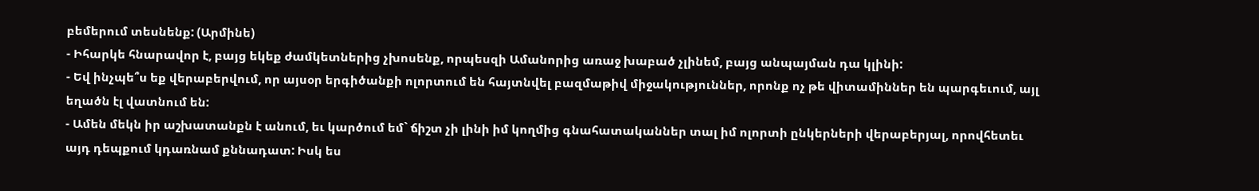բեմերում տեսնենք: (Արմինե)
- Իհարկե հնարավոր է, բայց եկեք ժամկետներից չխոսենք, որպեսզի Ամանորից առաջ խաբած չլինեմ, բայց անպայման դա կլինի:
- Եվ ինչպե՞ս եք վերաբերվում, որ այսօր երգիծանքի ոլորտում են հայտնվել բազմաթիվ միջակություններ, որոնք ոչ թե վիտամիններ են պարգեւում, այլ եղածն էլ վատնում են:
- Ամեն մեկն իր աշխատանքն է անում, եւ կարծում եմ` ճիշտ չի լինի իմ կողմից գնահատականներ տալ իմ ոլորտի ընկերների վերաբերյալ, որովհետեւ այդ դեպքում կդառնամ քննադատ: Իսկ ես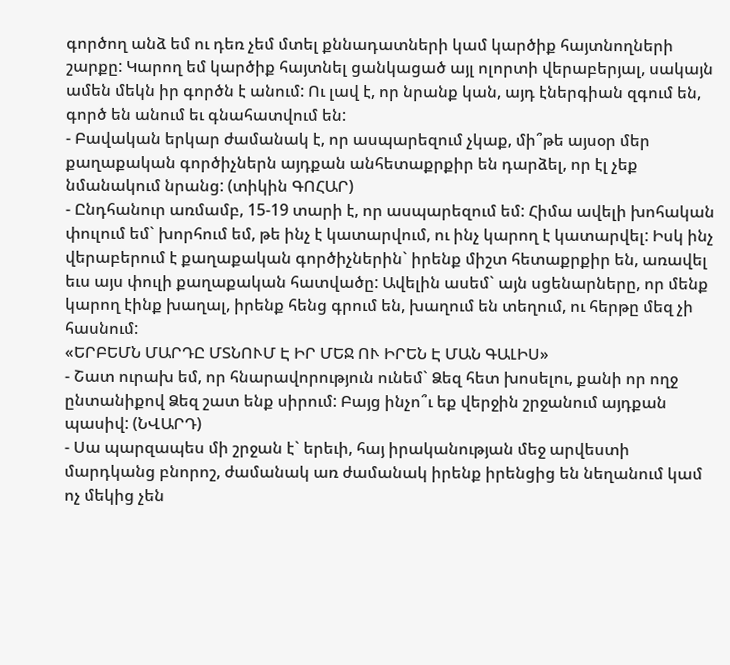գործող անձ եմ ու դեռ չեմ մտել քննադատների կամ կարծիք հայտնողների շարքը: Կարող եմ կարծիք հայտնել ցանկացած այլ ոլորտի վերաբերյալ, սակայն ամեն մեկն իր գործն է անում: Ու լավ է, որ նրանք կան, այդ էներգիան զգում են, գործ են անում եւ գնահատվում են:
- Բավական երկար ժամանակ է, որ ասպարեզում չկաք, մի՞թե այսօր մեր քաղաքական գործիչներն այդքան անհետաքրքիր են դարձել, որ էլ չեք նմանակում նրանց: (տիկին ԳՈՀԱՐ)
- Ընդհանուր առմամբ, 15-19 տարի է, որ ասպարեզում եմ: Հիմա ավելի խոհական փուլում եմ` խորհում եմ, թե ինչ է կատարվում, ու ինչ կարող է կատարվել: Իսկ ինչ վերաբերում է քաղաքական գործիչներին` իրենք միշտ հետաքրքիր են, առավել եւս այս փուլի քաղաքական հատվածը: Ավելին ասեմ` այն սցենարները, որ մենք կարող էինք խաղալ, իրենք հենց գրում են, խաղում են տեղում, ու հերթը մեզ չի հասնում:
«ԵՐԲԵՄՆ ՄԱՐԴԸ ՄՏՆՈՒՄ Է ԻՐ ՄԵՋ ՈՒ ԻՐԵՆ Է ՄԱՆ ԳԱԼԻՍ»
- Շատ ուրախ եմ, որ հնարավորություն ունեմ` Ձեզ հետ խոսելու, քանի որ ողջ ընտանիքով Ձեզ շատ ենք սիրում: Բայց ինչո՞ւ եք վերջին շրջանում այդքան պասիվ: (ՆՎԱՐԴ)
- Սա պարզապես մի շրջան է` երեւի, հայ իրականության մեջ արվեստի մարդկանց բնորոշ, ժամանակ առ ժամանակ իրենք իրենցից են նեղանում կամ ոչ մեկից չեն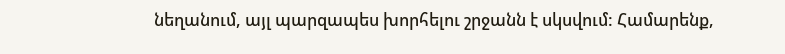նեղանում, այլ պարզապես խորհելու շրջանն է սկսվում: Համարենք,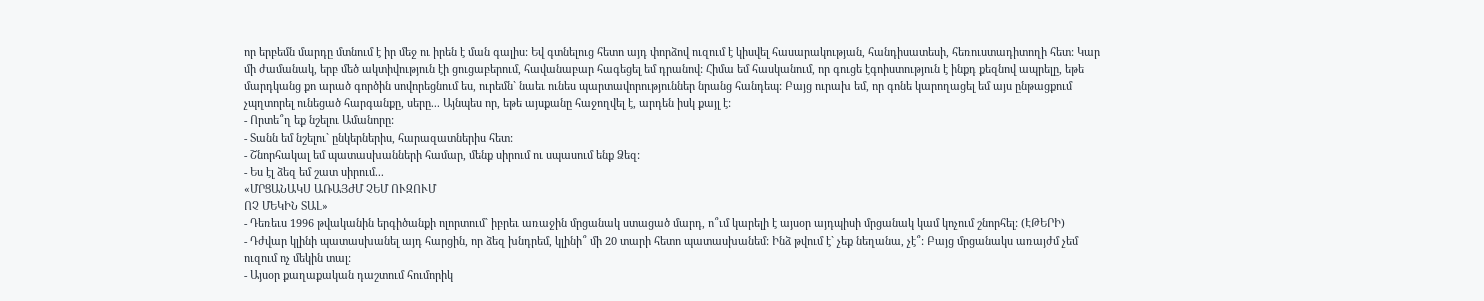որ երբեմն մարդը մտնում է իր մեջ ու իրեն է ման գալիս: Եվ գտնելուց հետո այդ փորձով ուզում է կիսվել հասարակության, հանդիսատեսի, հեռուստադիտողի հետ: Կար մի ժամանակ, երբ մեծ ակտիվություն էի ցուցաբերում, հավանաբար հագեցել եմ դրանով: Հիմա եմ հասկանում, որ գուցե էգոիստություն է ինքդ քեզնով ապրելը, եթե մարդկանց քո արած գործին սովորեցնում ես, ուրեմն` նաեւ ունես պարտավորություններ նրանց հանդեպ: Բայց ուրախ եմ, որ գոնե կարողացել եմ այս ընթացքում չպղտորել ունեցած հարգանքը, սերը... Այնպես որ, եթե այսքանը հաջողվել է, արդեն իսկ քայլ է:
- Որտե՞ղ եք նշելու Ամանորը:
- Տանն եմ նշելու` ընկերներիս, հարազատներիս հետ:
- Շնորհակալ եմ պատասխանների համար, մենք սիրում ու սպասում ենք Ձեզ:
- Ես էլ ձեզ եմ շատ սիրում...
«ՄՐՑԱՆԱԿՍ ԱՌԱՅԺՄ ՉԵՄ ՈՒԶՈՒՄ
ՈՉ ՄԵԿԻՆ ՏԱԼ»
- Դեռեւս 1996 թվականին երգիծանքի ոլորտում` իբրեւ առաջին մրցանակ ստացած մարդ, ո՞ւմ կարելի է այսօր այդպիսի մրցանակ կամ կոչում շնորհել: (ԷԹԵՐԻ)
- Դժվար կլինի պատասխանել այդ հարցին, որ ձեզ խնդրեմ, կլինի՞ մի 20 տարի հետո պատասխանեմ: Ինձ թվում է` չեք նեղանա, չէ՞: Բայց մրցանակս առայժմ չեմ ուզում ոչ մեկին տալ:
- Այսօր քաղաքական դաշտում հումորիկ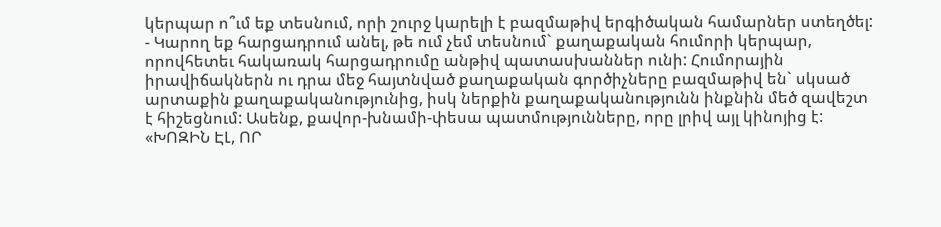կերպար ո՞ւմ եք տեսնում, որի շուրջ կարելի է բազմաթիվ երգիծական համարներ ստեղծել:
- Կարող եք հարցադրում անել, թե ում չեմ տեսնում` քաղաքական հումորի կերպար, որովհետեւ հակառակ հարցադրումը անթիվ պատասխաններ ունի: Հումորային իրավիճակներն ու դրա մեջ հայտնված քաղաքական գործիչները բազմաթիվ են` սկսած արտաքին քաղաքականությունից, իսկ ներքին քաղաքականությունն ինքնին մեծ զավեշտ է հիշեցնում: Ասենք, քավոր-խնամի-փեսա պատմությունները, որը լրիվ այլ կինոյից է:
«ԽՈԶԻՆ ԷԼ, ՈՐ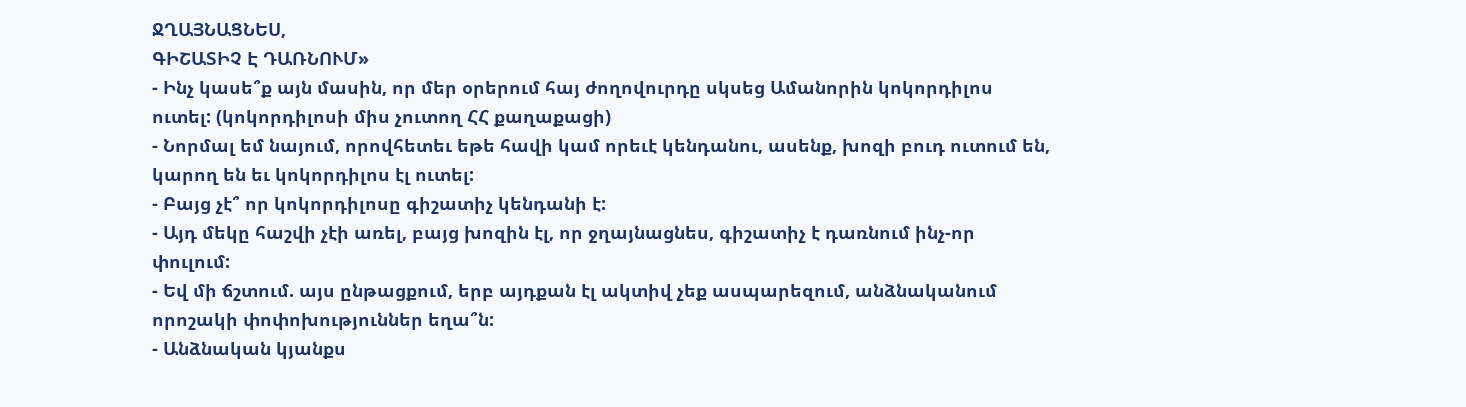ՋՂԱՅՆԱՑՆԵՍ,
ԳԻՇԱՏԻՉ Է ԴԱՌՆՈՒՄ»
- Ինչ կասե՞ք այն մասին, որ մեր օրերում հայ ժողովուրդը սկսեց Ամանորին կոկորդիլոս ուտել: (կոկորդիլոսի միս չուտող ՀՀ քաղաքացի)
- Նորմալ եմ նայում, որովհետեւ եթե հավի կամ որեւէ կենդանու, ասենք, խոզի բուդ ուտում են, կարող են եւ կոկորդիլոս էլ ուտել:
- Բայց չէ՞ որ կոկորդիլոսը գիշատիչ կենդանի է:
- Այդ մեկը հաշվի չէի առել, բայց խոզին էլ, որ ջղայնացնես, գիշատիչ է դառնում ինչ-որ փուլում:
- Եվ մի ճշտում. այս ընթացքում, երբ այդքան էլ ակտիվ չեք ասպարեզում, անձնականում որոշակի փոփոխություններ եղա՞ն:
- Անձնական կյանքս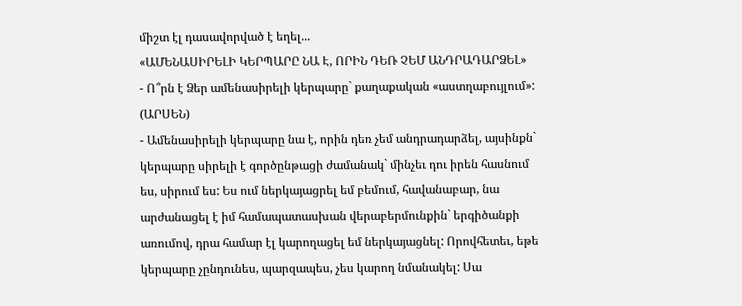միշտ էլ դասավորված է եղել...
«ԱՄԵՆԱՍԻՐԵԼԻ ԿԵՐՊԱՐԸ ՆԱ Է, ՈՐԻՆ ԴԵՌ ՉԵՄ ԱՆԴՐԱԴԱՐՁԵԼ»
- Ո՞րն է Ձեր ամենասիրելի կերպարը` քաղաքական «աստղաբույլում»: (ԱՐՍԵՆ)
- Ամենասիրելի կերպարը նա է, որին դեռ չեմ անդրադարձել, այսինքն` կերպարը սիրելի է գործընթացի ժամանակ` մինչեւ դու իրեն հասնում ես, սիրում ես: Ես ում ներկայացրել եմ բեմում, հավանաբար, նա արժանացել է իմ համապատասխան վերաբերմունքին` երգիծանքի առումով, դրա համար էլ կարողացել եմ ներկայացնել: Որովհետեւ, եթե կերպարը չընդունես, պարզապես, չես կարող նմանակել: Սա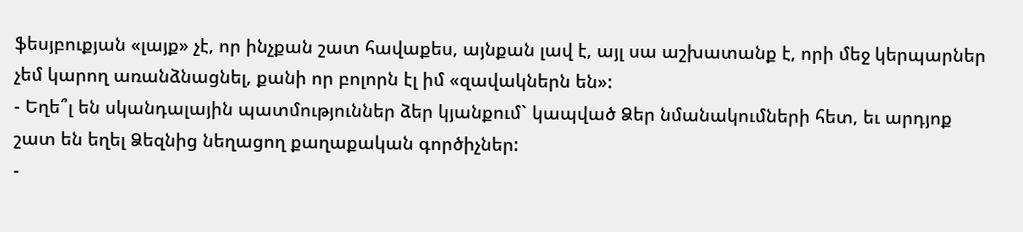ֆեսյբուքյան «լայք» չէ, որ ինչքան շատ հավաքես, այնքան լավ է, այլ սա աշխատանք է, որի մեջ կերպարներ չեմ կարող առանձնացնել, քանի որ բոլորն էլ իմ «զավակներն են»:
- Եղե՞լ են սկանդալային պատմություններ ձեր կյանքում` կապված Ձեր նմանակումների հետ, եւ արդյոք շատ են եղել Ձեզնից նեղացող քաղաքական գործիչներ:
-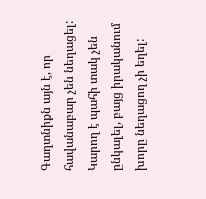Գաղտնիքն այն է, որ հավանաբար չեն նեղացել: Կարող է պահի տակ չեն ընկալել, բայց իրականում խորը նեղացող չի եղել: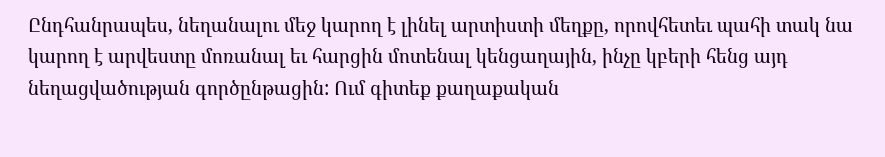Ընդհանրապես, նեղանալու մեջ կարող է լինել արտիստի մեղքը, որովհետեւ պահի տակ նա կարող է արվեստը մոռանալ եւ հարցին մոտենալ կենցաղային, ինչը կբերի հենց այդ նեղացվածության գործընթացին: Ում գիտեք քաղաքական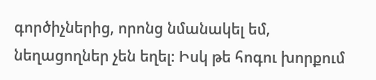գործիչներից, որոնց նմանակել եմ, նեղացողներ չեն եղել: Իսկ թե հոգու խորքում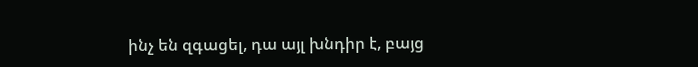ինչ են զգացել, դա այլ խնդիր է, բայց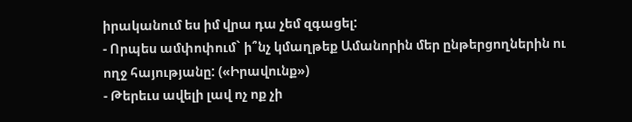իրականում ես իմ վրա դա չեմ զգացել:
- Որպես ամփոփում` ի՞նչ կմաղթեք Ամանորին մեր ընթերցողներին ու ողջ հայությանը: («Իրավունք»)
- Թերեւս ավելի լավ ոչ ոք չի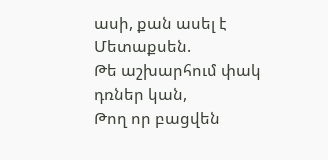ասի, քան ասել է Մետաքսեն.
Թե աշխարհում փակ դռներ կան,
Թող որ բացվեն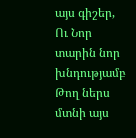այս գիշեր,
Ու Նոր տարին նոր խնդությամբ
Թող ներս մտնի այս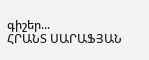գիշեր...
ՀՐԱՆՏ ՍԱՐԱՖՅԱՆ